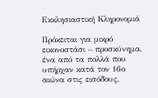Εκκλησιαστική Κληρονομιά

Πρόκειται για μικρό εικονοστάσι – προσκύνημα, ένα από τα πολλά που υπήρχαν κατά τον 16ο αιώνα στις εισόδους,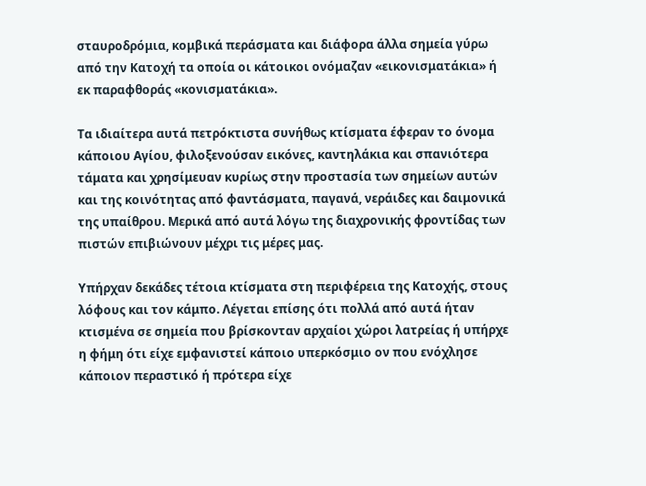σταυροδρόμια, κομβικά περάσματα και διάφορα άλλα σημεία γύρω από την Κατοχή τα οποία οι κάτοικοι ονόμαζαν «εικονισματάκια» ή εκ παραφθοράς «κονισματάκια».

Τα ιδιαίτερα αυτά πετρόκτιστα συνήθως κτίσματα έφεραν το όνομα κάποιου Αγίου, φιλοξενούσαν εικόνες, καντηλάκια και σπανιότερα τάματα και χρησίμευαν κυρίως στην προστασία των σημείων αυτών και της κοινότητας από φαντάσματα, παγανά, νεράιδες και δαιμονικά της υπαίθρου. Μερικά από αυτά λόγω της διαχρονικής φροντίδας των πιστών επιβιώνουν μέχρι τις μέρες μας.

Υπήρχαν δεκάδες τέτοια κτίσματα στη περιφέρεια της Κατοχής, στους λόφους και τον κάμπο. Λέγεται επίσης ότι πολλά από αυτά ήταν κτισμένα σε σημεία που βρίσκονταν αρχαίοι χώροι λατρείας ή υπήρχε η φήμη ότι είχε εμφανιστεί κάποιο υπερκόσμιο ον που ενόχλησε κάποιον περαστικό ή πρότερα είχε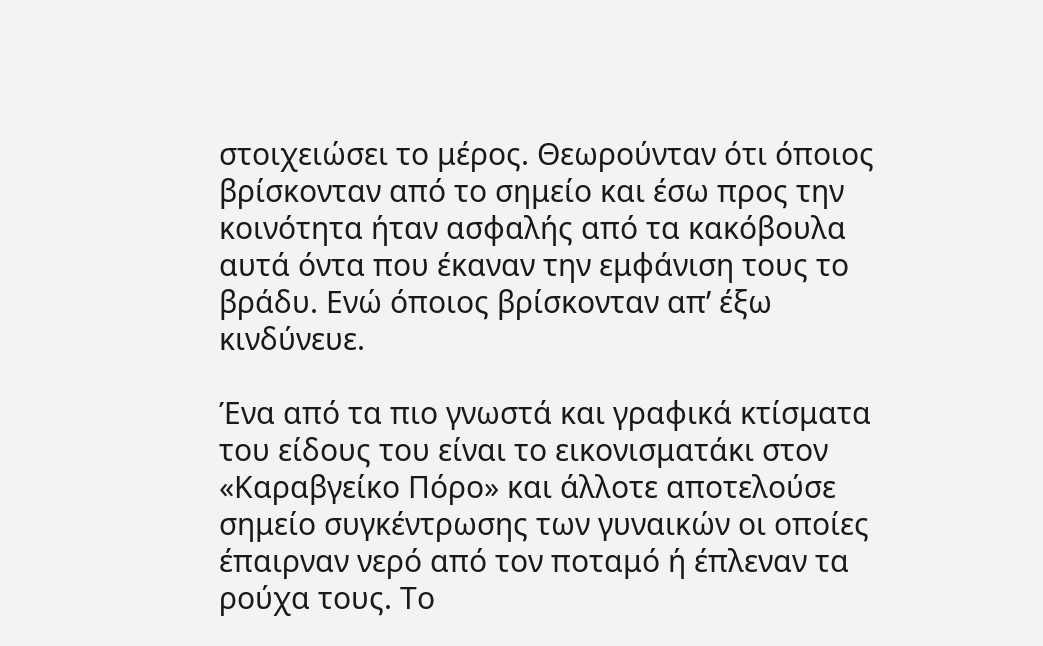στοιχειώσει το μέρος. Θεωρούνταν ότι όποιος βρίσκονταν από το σημείο και έσω προς την κοινότητα ήταν ασφαλής από τα κακόβουλα αυτά όντα που έκαναν την εμφάνιση τους το βράδυ. Ενώ όποιος βρίσκονταν απ’ έξω κινδύνευε.

Ένα από τα πιο γνωστά και γραφικά κτίσματα του είδους του είναι το εικονισματάκι στον «Καραβγείκο Πόρο» και άλλοτε αποτελούσε σημείο συγκέντρωσης των γυναικών οι οποίες έπαιρναν νερό από τον ποταμό ή έπλεναν τα ρούχα τους. Το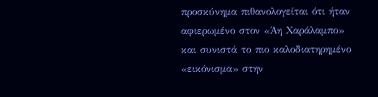προσκύνημα πιθανολογείται ότι ήταν αφιερωμένο στον «Άη Χαράλαμπο» και συνιστά το πιο καλοδιατηρημένο «εικόνισμα» στην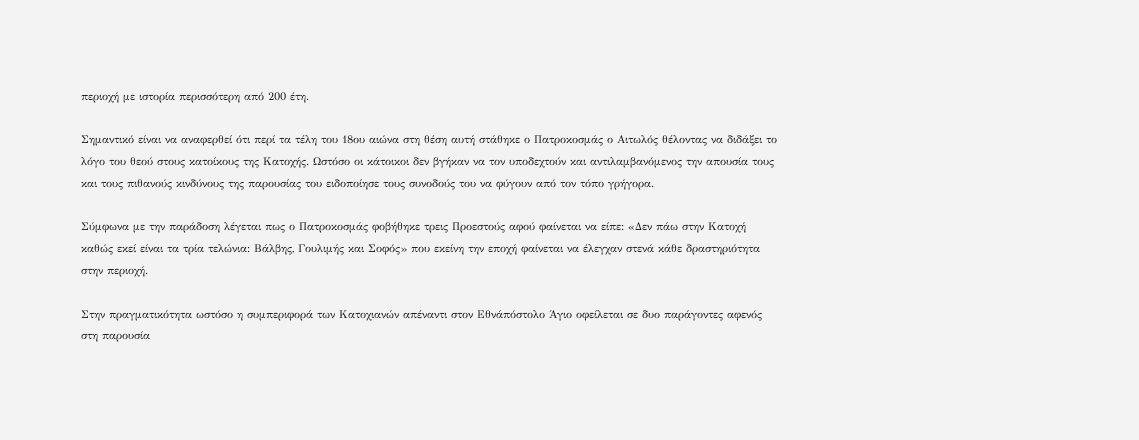περιοχή με ιστορία περισσότερη από 200 έτη.

Σημαντικό είναι να αναφερθεί ότι περί τα τέλη του 18ου αιώνα στη θέση αυτή στάθηκε ο Πατροκοσμάς ο Αιτωλός θέλοντας να διδάξει το λόγο του θεού στους κατοίκους της Κατοχής. Ωστόσο οι κάτοικοι δεν βγήκαν να τον υποδεχτούν και αντιλαμβανόμενος την απουσία τους και τους πιθανούς κινδύνους της παρουσίας του ειδοποίησε τους συνοδούς του να φύγουν από τον τόπο γρήγορα.

Σύμφωνα με την παράδοση λέγεται πως ο Πατροκοσμάς φοβήθηκε τρεις Προεστούς αφού φαίνεται να είπε: «Δεν πάω στην Κατοχή καθώς εκεί είναι τα τρία τελώνια: Βάλβης, Γουλιμής και Σοφός» που εκείνη την εποχή φαίνεται να έλεγχαν στενά κάθε δραστηριότητα στην περιοχή.

Στην πραγματικότητα ωστόσο η συμπεριφορά των Κατοχιανών απέναντι στον Εθνάπόστολο Άγιο οφείλεται σε δυο παράγοντες αφενός στη παρουσία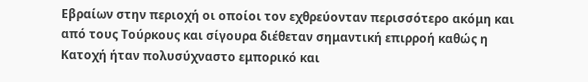Εβραίων στην περιοχή οι οποίοι τον εχθρεύονταν περισσότερο ακόμη και από τους Τούρκους και σίγουρα διέθεταν σημαντική επιρροή καθώς η Κατοχή ήταν πολυσύχναστο εμπορικό και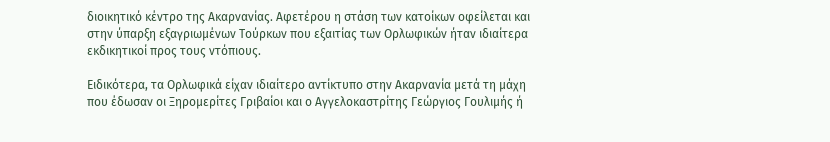διοικητικό κέντρο της Ακαρνανίας. Αφετέρου η στάση των κατοίκων οφείλεται και στην ύπαρξη εξαγριωμένων Τούρκων που εξαιτίας των Ορλωφικών ήταν ιδιαίτερα εκδικητικοί προς τους ντόπιους.

Ειδικότερα, τα Ορλωφικά είχαν ιδιαίτερο αντίκτυπο στην Ακαρνανία μετά τη μάχη που έδωσαν οι Ξηρομερίτες Γριβαίοι και ο Αγγελοκαστρίτης Γεώργιος Γουλιμής ή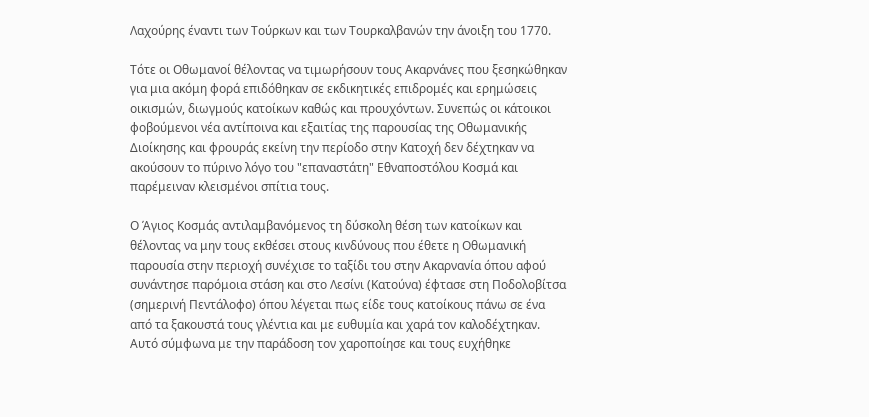Λαχούρης έναντι των Τούρκων και των Τουρκαλβανών την άνοιξη του 1770.

Τότε οι Οθωμανοί θέλοντας να τιμωρήσουν τους Ακαρνάνες που ξεσηκώθηκαν για μια ακόμη φορά επιδόθηκαν σε εκδικητικές επιδρομές και ερημώσεις οικισμών, διωγμούς κατοίκων καθώς και προυχόντων. Συνεπώς οι κάτοικοι φοβούμενοι νέα αντίποινα και εξαιτίας της παρουσίας της Οθωμανικής Διοίκησης και φρουράς εκείνη την περίοδο στην Κατοχή δεν δέχτηκαν να ακούσουν το πύρινο λόγο του "επαναστάτη" Εθναποστόλου Κοσμά και παρέμειναν κλεισμένοι σπίτια τους.

Ο Άγιος Κοσμάς αντιλαμβανόμενος τη δύσκολη θέση των κατοίκων και θέλοντας να μην τους εκθέσει στους κινδύνους που έθετε η Οθωμανική παρουσία στην περιοχή συνέχισε το ταξίδι του στην Ακαρνανία όπου αφού συνάντησε παρόμοια στάση και στο Λεσίνι (Κατούνα) έφτασε στη Ποδολοβίτσα (σημερινή Πεντάλοφο) όπου λέγεται πως είδε τους κατοίκους πάνω σε ένα από τα ξακουστά τους γλέντια και με ευθυμία και χαρά τον καλοδέχτηκαν. Αυτό σύμφωνα με την παράδοση τον χαροποίησε και τους ευχήθηκε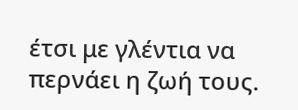έτσι με γλέντια να περνάει η ζωή τους.